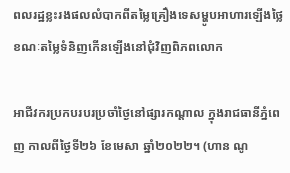ពលរដ្ឋខ្លះរងផលលំបាកពីតម្លៃគ្រឿងទេសម្ហូបអាហារឡើងថ្លៃ ខណៈតម្លៃទំនិញកើនឡើងនៅជុំវិញពិភពលោក

អាជីវករប្រកបរបរប្រចាំថ្ងៃនៅផ្សារកណ្តាល ក្នុងរាជធានីភ្នំពេញ កាលពីថ្ងៃទី២៦ ខែមេសា ឆ្នាំ២០២២។ (ហាន ណូ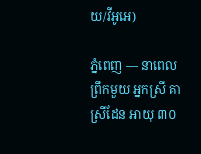យ/វីអូអេ)

ភ្នំពេញ — នាពេលព្រឹកមួយ អ្នកស្រី គា ស្រីដែន អាយុ ៣០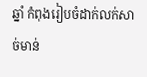ឆ្នាំ កំពុងរៀបចំដាក់លក់សាច់មាន់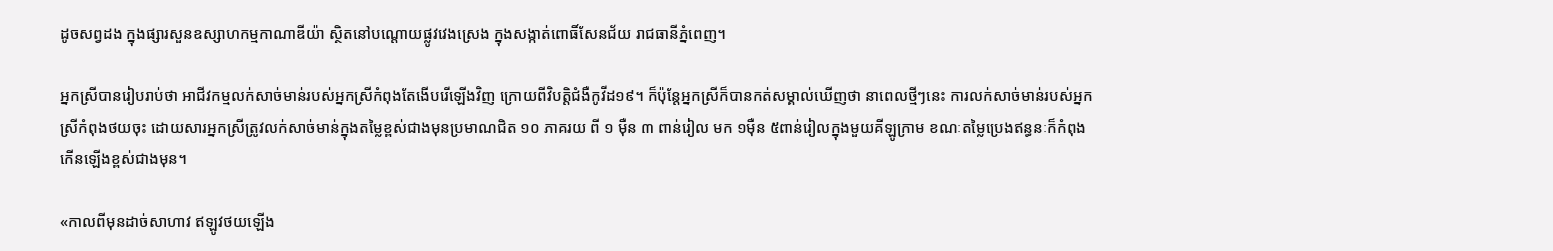ដូចសព្វដង ក្នុងផ្សារសួនឧស្សាហកម្មកាណាឌីយ៉ា ស្ថិតនៅបណ្តោយផ្លូវវេងស្រេង ក្នុងសង្កាត់ពោធិ៍សែនជ័យ រាជធានីភ្នំពេញ។

អ្នកស្រីបានរៀបរាប់ថា អាជីវកម្មលក់សាច់មាន់របស់អ្នកស្រីកំពុងតែងើបរើឡើងវិញ ក្រោយពីវិបត្តិជំងឺកូវីដ១៩។ ក៏ប៉ុន្តែអ្នកស្រីក៏បានកត់សម្គាល់ឃើញថា នាពេលថ្មីៗនេះ ការលក់សាច់មាន់របស់អ្នកស្រីកំពុងថយចុះ ដោយសារអ្នកស្រីត្រូវលក់សាច់មាន់ក្នុងតម្លៃខ្ពស់ជាងមុនប្រមាណជិត ១០ ភាគរយ ពី ១ ម៉ឺន ៣ ពាន់រៀល មក ១ម៉ឺន ៥ពាន់រៀលក្នុងមួយគីឡូក្រាម ខណៈតម្លៃប្រេងឥន្ធនៈក៏កំពុងកើនឡើងខ្ពស់ជាងមុន។

«កាលពីមុនដាច់សាហាវ ឥឡូវថយឡើង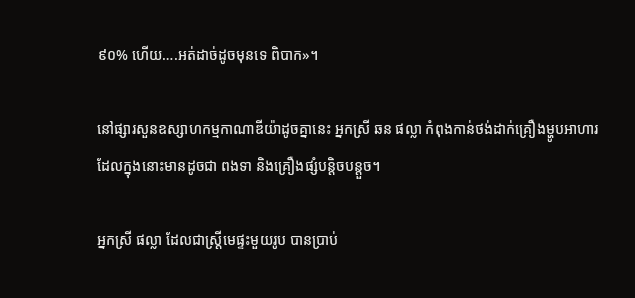៩០% ហើយ….អត់ដាច់ដូចមុនទេ ពិបាក»។

នៅផ្សារសួនឧស្សាហកម្មកាណាឌីយ៉ាដូចគ្នានេះ អ្នកស្រី ឆន ផល្លា កំពុងកាន់ថង់ដាក់គ្រឿងម្ហូបអាហារ ដែលក្នុងនោះមានដូចជា ពងទា និងគ្រឿងផ្សំបន្តិចបន្តួច។

អ្នកស្រី ផល្លា ដែលជាស្រ្តីមេផ្ទះមួយរូប បានប្រាប់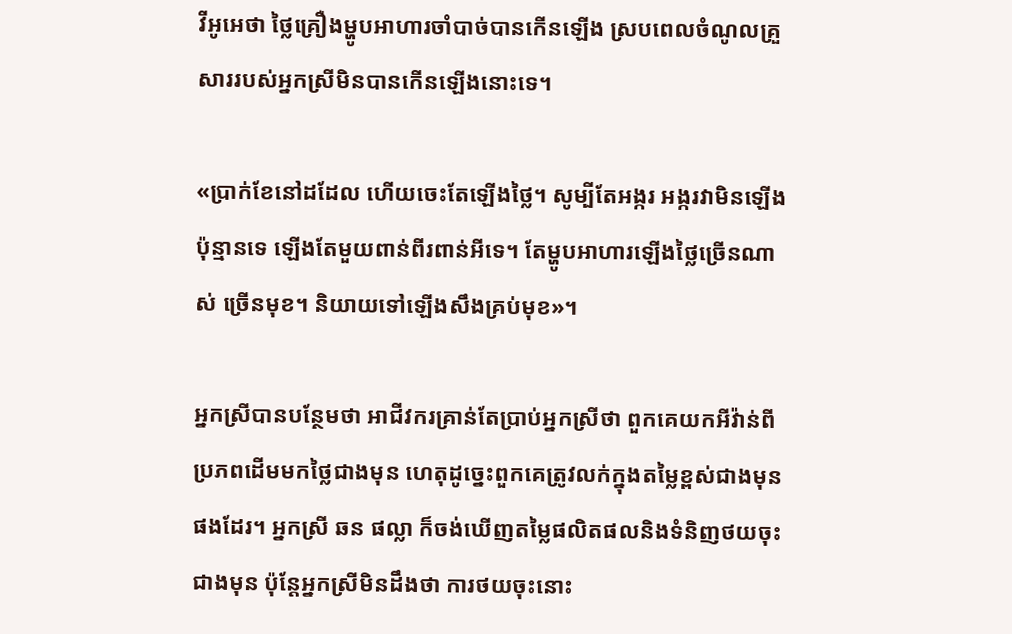វីអូអេថា ថ្លៃគ្រឿងម្ហូបអាហារចាំបាច់បានកើនឡើង ស្របពេលចំណូលគ្រួសាររបស់អ្នកស្រីមិនបានកើនឡើងនោះទេ។

«ប្រាក់ខែនៅដដែល ហើយចេះតែឡើងថ្លៃ។ សូម្បីតែអង្ករ អង្ករវាមិនឡើងប៉ុន្មានទេ ឡើងតែមួយពាន់ពីរពាន់អីទេ។ តែម្ហូបអាហារឡើងថ្លៃច្រើនណាស់ ច្រើនមុខ។ និយាយទៅឡើងសឹងគ្រប់មុខ»។

អ្នកស្រីបានបន្ថែមថា អាជីវករគ្រាន់តែប្រាប់អ្នកស្រីថា ពួកគេយកអីវ៉ាន់ពីប្រភពដើមមកថ្លៃជាងមុន ហេតុដូច្នេះពួកគេត្រូវលក់ក្នុងតម្លៃខ្ពស់ជាងមុនផងដែរ។ អ្នកស្រី ឆន ផល្លា ក៏ចង់ឃើញតម្លៃផលិតផលនិងទំនិញថយចុះជាងមុន ប៉ុន្តែអ្នកស្រីមិនដឹងថា ការថយចុះនោះ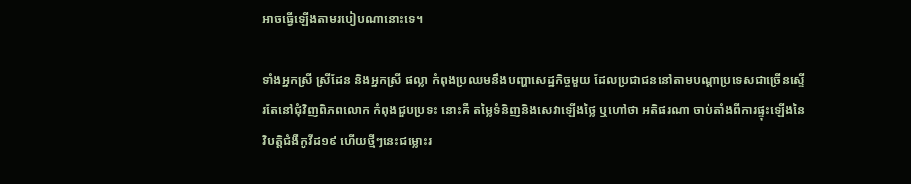អាចធ្វើឡើងតាមរបៀបណានោះទេ។

ទាំងអ្នកស្រី ស្រីដែន និងអ្នកស្រី ផល្លា កំពុងប្រឈមនឹងបញ្ហាសេដ្ឋកិច្ចមួយ ដែលប្រជាជននៅតាមបណ្តាប្រទេសជាច្រើនស្ទើរតែនៅជុំវិញពិភពលោក កំពុងជួបប្រទះ នោះគឺ តម្លៃទំនិញនិងសេវាឡើងថ្លៃ ឬហៅថា អតិផរណា ចាប់តាំងពីការផ្ទុះឡើងនៃវិបត្តិជំងឺកូវីដ១៩ ហើយថ្មីៗនេះជម្លោះរ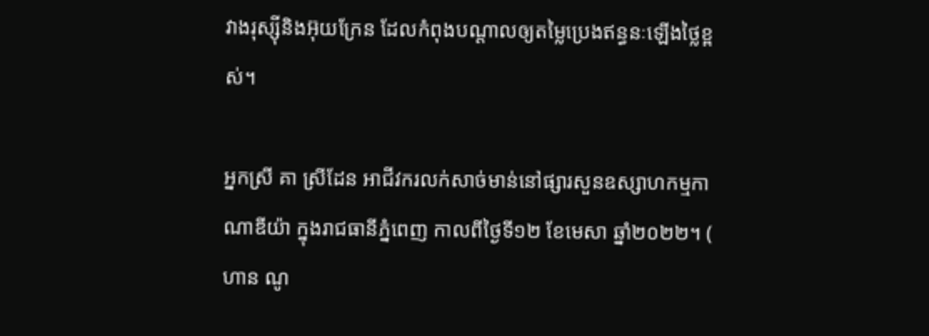វាងរុស្ស៊ីនិងអ៊ុយក្រែន ដែលកំពុងបណ្តាលឲ្យតម្លៃប្រេងឥន្ធនៈឡើងថ្លៃខ្ពស់។

អ្នកស្រី គា ស្រីដែន អាជីវករលក់សាច់មាន់នៅផ្សារសួនឧស្សាហកម្មកាណាឌីយ៉ា ក្នុងរាជធានីភ្នំពេញ កាលពីថ្ងៃទី១២ ខែមេសា ឆ្នាំ២០២២។ ( ហាន ណូ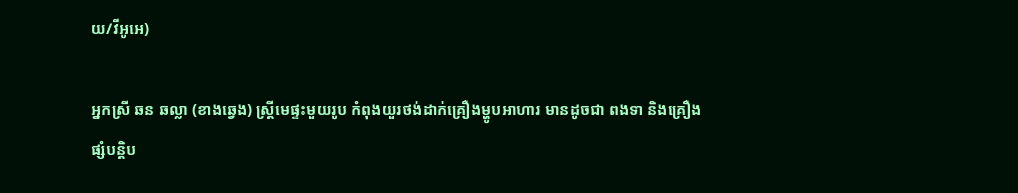យ/វីអូអេ)

អ្នកស្រី ឆន ឆល្លា (ខាងឆ្វេង) ស្ត្រីមេផ្ទះមួយរូប កំពុងយួរថង់ដាក់គ្រឿងម្ហូបអាហារ មានដូចជា ពងទា និងគ្រឿងផ្សំបន្តិប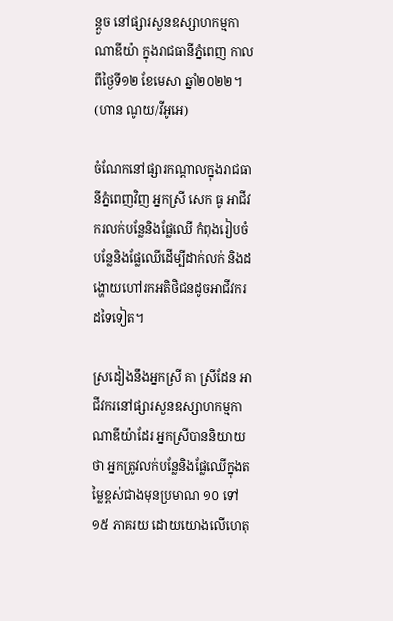ន្តួច នៅផ្សារសួនឧស្សាហកម្មកាណាឌីយ៉ា ក្នុងរាជធានីភ្នំពេញ កាលពីថ្ងៃទី១២ ខែមេសា ឆ្នាំ២០២២។ (ហាន ណូយ/វីអូអេ)

ចំណែកនៅផ្សារកណ្តាលក្នុងរាជធានីភ្នំពេញវិញ អ្នកស្រី សេក ធូ អាជីវករលក់បន្លែនិងផ្លែឈើ កំពុងរៀបចំបន្លែនិងផ្លែឈើដើម្បីដាក់លក់ និងដង្ហោយហៅរកអតិថិជនដូចអាជីវករដទៃទៀត។

ស្រដៀងនឹងអ្នកស្រី គា ស្រីដែន អាជីវករនៅផ្សារសួនឧស្សាហកម្មកាណាឌីយ៉ាដែរ អ្នកស្រីបាននិយាយថា អ្នកត្រូវលក់បន្លែនិងផ្លែឈើក្នុងតម្លៃខ្ពស់ជាងមុនប្រមាណ ១០ ទៅ ១៥ ភាគរយ ដោយយោងលើហេតុ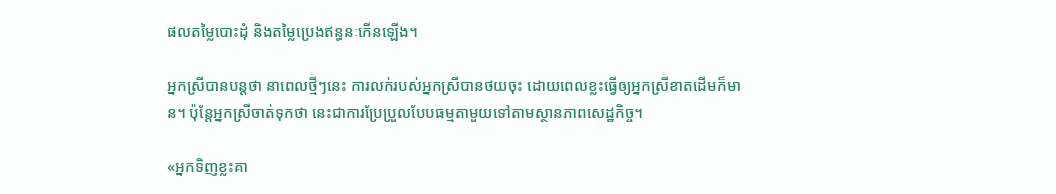ផលតម្លៃបោះដុំ និងតម្លៃប្រេងឥន្ធនៈកើនឡើង។

អ្នកស្រីបានបន្តថា នាពេលថ្មីៗនេះ ការលក់របស់អ្នកស្រីបានថយចុះ ដោយពេលខ្លះធ្វើឲ្យអ្នកស្រីខាតដើមក៏មាន។ ប៉ុន្តែអ្នកស្រីចាត់ទុកថា នេះជាការប្រែប្រួលបែបធម្មតាមួយទៅតាមស្ថានភាពសេដ្ឋកិច្ច។

«អ្នកទិញខ្លះគា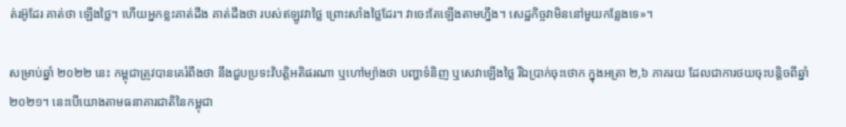ត់រអ៊ូដែរ គាត់ថា ឡើងថ្លៃ។ ហើយអ្នកខ្លះគាត់ដឹង គាត់ដឹងថា របស់ឥឡូវវាថ្លៃ ព្រោះសាំងថ្លៃដែរ។ វាចេះតែឡើងតាមហ្នឹង។ សេដ្ឋកិច្ចវាមិននៅមួយកន្លែងទេ»។

សម្រាប់ឆ្នាំ ២០២២ នេះ កម្ពុជាត្រូវបានគេរំពឹងថា នឹងជួបប្រទះវិបត្តិអតិផរណា ឬហៅម្យ៉ាងថា បញ្ហាទំនិញ ឬសេវាឡើងថ្លៃ រីឯប្រាក់ចុះថោក ក្នុងអត្រា ២,៦ ភាគរយ ដែលជាការថយចុះបន្តិចពីឆ្នាំ ២០២១។ នេះបើយោងតាមធនាគារជាតិនៃកម្ពុជា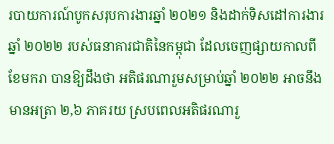របាយការណ៍បូកសរុបការងារឆ្នាំ ២០២១ និងដាក់ទិសដៅការងារឆ្នាំ ២០២២ របស់ធនាគារជាតិនៃកម្ពុជា ដែលចេញផ្សាយកាលពីខែមករា បានឱ្យដឹងថា អតិផរណារួមសម្រាប់ឆ្នាំ ២០២២ អាចនឹងមានអត្រា ២,៦ ភាគរយ ស្របពេលអតិផរណារួ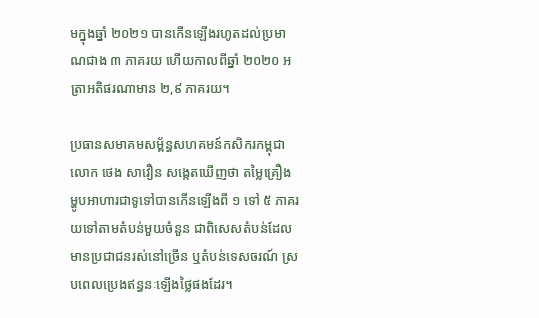មក្នុងឆ្នាំ ២០២១ បានកើនឡើងរហូតដល់ប្រមាណជាង ៣ ភាគរយ ហើយកាលពីឆ្នាំ ២០២០ អត្រាអតិផរណាមាន ២,៩ ភាគរយ។

ប្រធានសមាគមសម្ព័ន្ធសហគមន៍កសិករកម្ពុជា លោក ថេង សាវឿន សង្កេតឃើញថា តម្លៃគ្រឿងម្ហូបអាហារជាទូទៅបានកើនឡើងពី ១ ទៅ ៥ ភាគរយទៅតាមតំបន់មួយចំនួន ជាពិសេសតំបន់ដែលមានប្រជាជនរស់នៅច្រើន ឬតំបន់ទេសចរណ៍ ស្របពេលប្រេងឥន្ធនៈឡើងថ្លៃផងដែរ។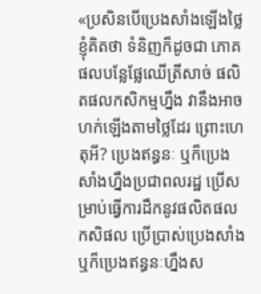«ប្រសិនបើប្រេងសាំងឡើងថ្លៃ ខ្ញុំគិតថា ទំនិញក៏ដូចជា ភោគផលបន្លែផ្លែឈើត្រីសាច់ ផលិតផលកសិកម្មហ្នឹង វានឹងអាចហក់ឡើងតាមថ្លៃដែរ ព្រោះហេតុអី? ប្រេងឥន្ធនៈ ឬក៏ប្រេងសាំងហ្នឹងប្រជាពលរដ្ឋ ប្រើសម្រាប់ធ្វើការដឹកនូវផលិតផលកសិផល ប្រើប្រាស់ប្រេងសាំង ឬក៏ប្រេងឥន្ធនៈហ្នឹងស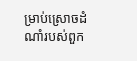ម្រាប់ស្រោចដំណាំរបស់ពួក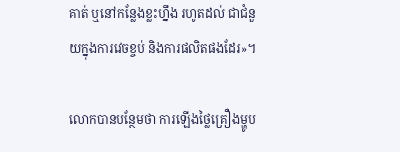គាត់ ឬនៅកន្លែងខ្លះហ្នឹង រហូតដល់ ជាជំនួយក្នុងការវេចខ្ចប់ និងការផលិតផងដែរ»។

លោកបានបន្ថែមថា ការឡើងថ្លៃគ្រឿងម្ហូប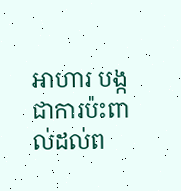អាហារ បង្កជាការប៉ះពាល់ដល់ព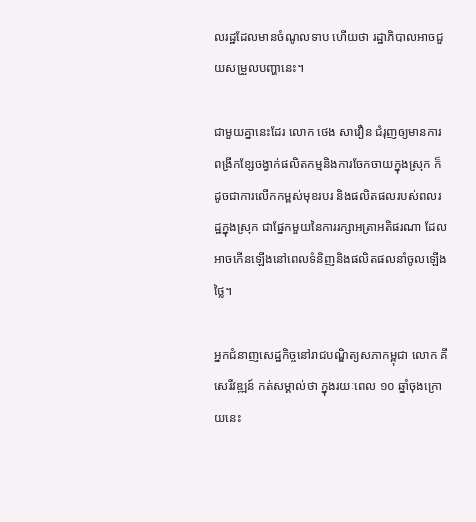លរដ្ឋដែលមានចំណូលទាប ហើយថា រដ្ឋាភិបាលអាចជួយសម្រួលបញ្ហានេះ។

ជាមួយគ្នានេះដែរ លោក ថេង សាវឿន ជំរុញឲ្យមានការពង្រីកខ្សែចង្វាក់ផលិតកម្មនិងការចែកចាយក្នុងស្រុក ក៏ដូចជាការលើកកម្ពស់មុខរបរ និងផលិតផលរបស់ពលរដ្ឋក្នុងស្រុក ជាផ្នែកមួយនៃការរក្សាអត្រាអតិផរណា ដែលអាចកើនឡើងនៅពេលទំនិញនិងផលិតផលនាំចូលឡើងថ្លៃ។

អ្នកជំនាញសេដ្ឋកិច្ចនៅរាជបណ្ឌិត្យសភាកម្ពុជា លោក គី សេរីវឌ្ឍន៍ កត់សម្គាល់ថា ក្នុងរយៈពេល ១០ ឆ្នាំចុងក្រោយនេះ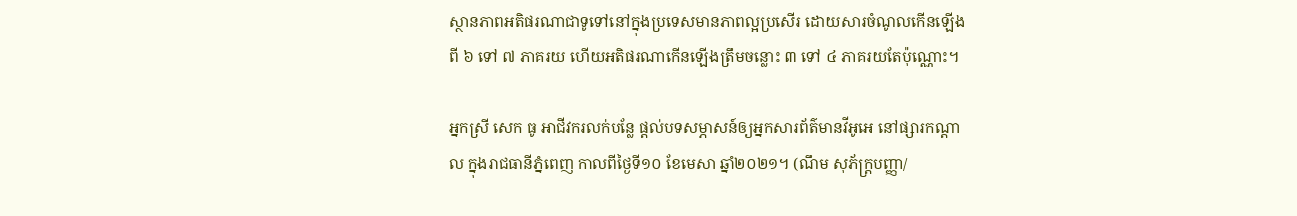ស្ថានភាពអតិផរណាជាទូទៅនៅក្នុងប្រទេសមានភាពល្អប្រសើរ ដោយសារចំណូលកើនឡើងពី ៦ ទៅ ៧ ភាគរយ ហើយអតិផរណាកើនឡើងត្រឹមចន្លោះ ៣ ទៅ ៤ ភាគរយតែប៉ុណ្ណោះ។

អ្នកស្រី សេក ធូ អាជីវករលក់បន្លែ ផ្តល់បទសម្ភាសន៍ឲ្យអ្នកសារព័ត៌មានវីអូអេ នៅផ្សារកណ្តាល ក្នុងរាជធានីភ្នំពេញ កាលពីថ្ងៃទី១០ ខែមេសា ឆ្នាំ២០២១។ (ណឹម សុភ័ក្រ្តបញ្ញា/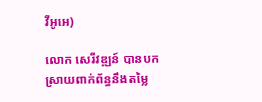វីអូអេ)

លោក សេរីវឌ្ឍន៍ បានបកស្រាយពាក់ព័ន្ធនឹងតម្លៃ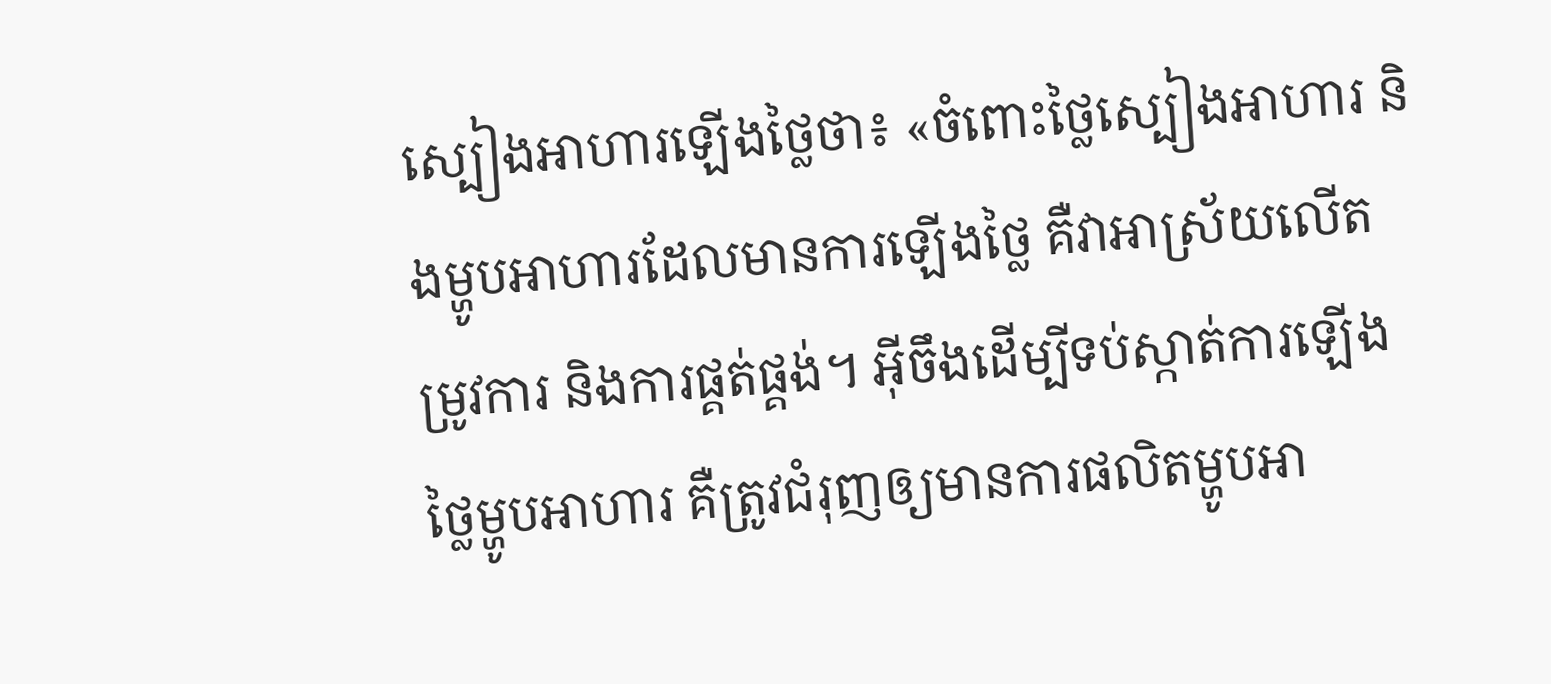ស្បៀងអាហារឡើងថ្លៃថា៖ «ចំពោះថ្លៃស្បៀងអាហារ និងម្ហូបអាហារដែលមានការឡើងថ្លៃ គឺវាអាស្រ័យលើតម្រូវការ និងការផ្គត់ផ្គង់។ អ៊ីចឹងដើម្បីទប់ស្កាត់ការឡើងថ្លៃម្ហូបអាហារ គឺត្រូវជំរុញឲ្យមានការផលិតម្ហូបអា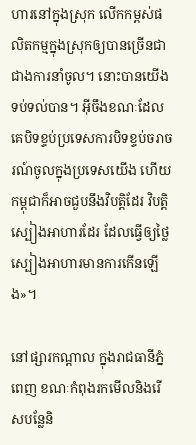ហារនៅក្នុងស្រុក លើកកម្ពស់ផលិតកម្មក្នុងស្រុកឲ្យបានច្រើនជាជាងការនាំចូល។ នោះបានយើងទប់ទល់បាន។ អ៊ីចឹងខណៈដែលគេបិទខ្ទប់ប្រទេសការបិទខ្ទប់ចរាចរណ៍ចូលក្នុងប្រទេសយើង ហើយកម្ពុជាក៏អាចជួបនឹងវិបត្តិដែរ វិបត្តិស្បៀងអាហារដែរ ដែលធ្វើឲ្យថ្លៃស្បៀងអាហារមានការកើនឡើង»។

នៅផ្សារកណ្តាល ក្នុងរាជធានីភ្នំពេញ ខណៈកំពុងរកមើលនិងរើសបន្លែនិ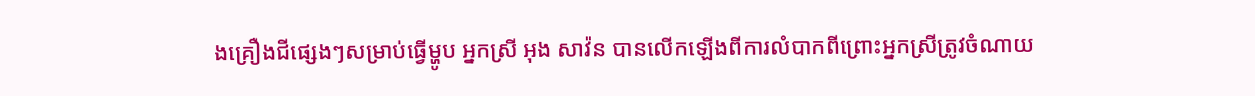ងគ្រឿងជីផ្សេងៗសម្រាប់ធ្វើម្ហូប អ្នកស្រី អុង សាវ៉ន បានលើកឡើងពីការលំបាកពីព្រោះអ្នកស្រីត្រូវចំណាយ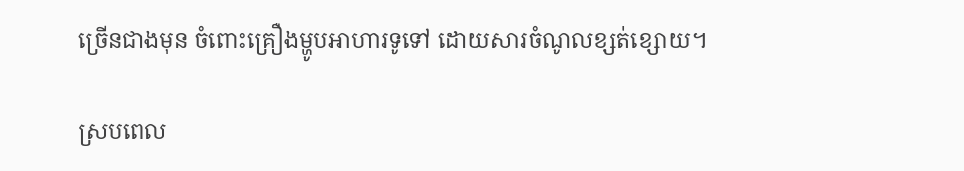ច្រើនជាងមុន ចំពោះគ្រឿងម្ហូបអាហារទូទៅ ដោយសារចំណូលខ្សត់ខ្សោយ។

ស្របពេល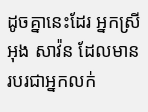ដូចគ្នានេះដែរ អ្នកស្រី អុង សាវ៉ន ដែលមានរបរជាអ្នកលក់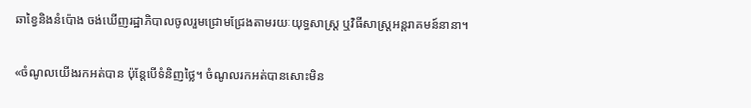ឆាខ្វៃនិងនំប៉ោង ចង់ឃើញរដ្ឋាភិបាលចូលរួមជ្រោមជ្រែងតាមរយៈយុទ្ធសាស្រ្ត ឬវិធីសាស្រ្តអន្តរាគមន៍នានា។

«ចំណូលយើងរកអត់បាន ប៉ុន្តែបើទំនិញថ្លៃ។ ចំណូលរកអត់បានសោះមិន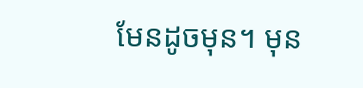មែនដូចមុន។ មុន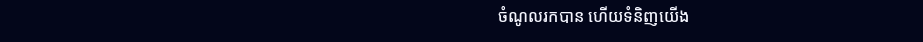ចំណូលរកបាន ហើយទំនិញយើង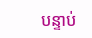បន្ទាប់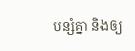បន្សំគ្នា និងឲ្យ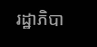រដ្ឋាភិបា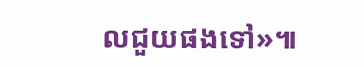លជួយផងទៅ»៕